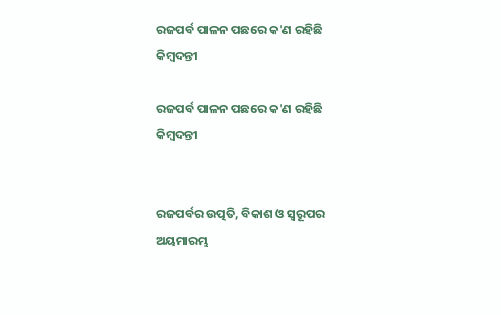ରଜପର୍ବ ପାଳନ ପଛରେ କ'ଣ ରହିଛି କିମ୍ବଦନ୍ତୀ

ରଜପର୍ବ ପାଳନ ପଛରେ କ'ଣ ରହିଛି କିମ୍ବଦନ୍ତୀ


ରଜପର୍ବର ଉତ୍ପତି, ବିକାଶ ଓ ସ୍ଵରୂପର ଅୟମାରମ୍ଭ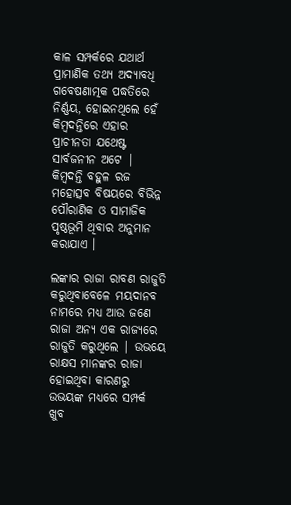କାଳ ସମ୍ପର୍କରେ ଯଥାର୍ଥ ପ୍ରାମାଣିକ ତଥ୍ୟ ଅଦ୍ୟାବଧି ଗବେଷଣାତ୍ମକ ପଦ୍ଧତିରେ ନିର୍ଣ୍ଣୟ, ହୋଇନଥିଲେ ହେଁ କିମ୍ବଦନ୍ତିରେ ଏହାର ପ୍ରାଚୀନତା ଯଥେଷ୍ଟ ସାର୍ବଜନୀନ ଅଟେ | କିମ୍ବଦନ୍ତି ବହୁଳ ରଜ ମହୋତ୍ସବ ବିଷୟରେ ବିଭିନ୍ନ ପୌରାଣିକ ଓ ସାମାଜିକ ପୃଷ୍ଠଭୂମି ଥିବାର ଅନୁମାନ କରାଯାଏ ।

ଲଙ୍କାର ରାଜା ରାବଣ ରାଜୁତି କରୁଥିବାବେଳେ ମୟଦାନବ ନାମରେ ମଧ୍ୟ ଆଉ ଜଣେ ରାଜା ଅନ୍ୟ ଏକ ରାଜ୍ୟରେ ରାଜୁତି କରୁଥିଲେ | ଉଭୟେ ରାକ୍ଷସ ମାନଙ୍କର ରାଜା ହୋଇଥିବା କାରଣରୁ ଉଭୟଙ୍କ ମଧ୍ଯରେ ସମ୍ପର୍କ ଖୁବ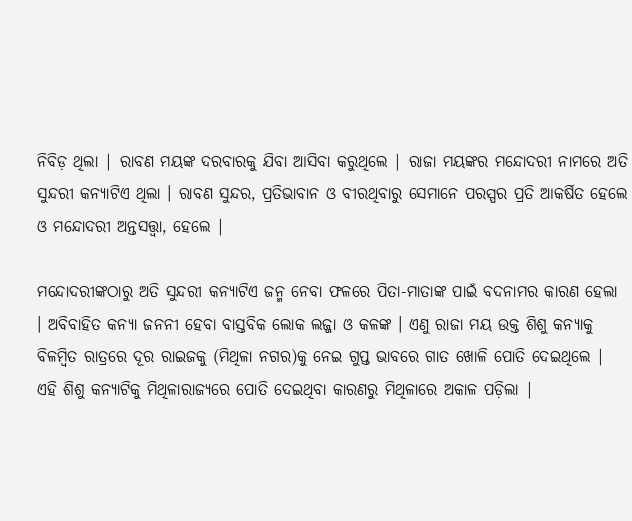ନିବିଡ଼ ଥିଲା | ରାବଣ ମୟଙ୍କ ଦରବାରକୁ ଯିବା ଆସିବା କରୁଥିଲେ | ରାଜା ମୟଙ୍କର ମନ୍ଦୋଦରୀ ନାମରେ ଅତି ସୁନ୍ଦରୀ କନ୍ୟାଟିଏ ଥିଲା । ରାବଣ ସୁନ୍ଦର, ପ୍ରତିଭାବାନ ଓ ବୀରଥିବାରୁ ସେମାନେ ପରସ୍ପର ପ୍ରତି ଆକର୍ଷିତ ହେଲେ ଓ ମନ୍ଦୋଦରୀ ଅନ୍ତସତ୍ତ୍ଵା, ହେଲେ |

ମନ୍ଦୋଦରୀଙ୍କଠାରୁ ଅତି ସୁନ୍ଦରୀ କନ୍ୟାଟିଏ ଜନ୍ମ ନେବା ଫଳରେ ପିତା-ମାତାଙ୍କ ପାଇଁ ବଦନାମର କାରଣ ହେଲା । ଅବିବାହିତ କନ୍ୟା ଜନନୀ ହେବା ବାସ୍ତବିକ ଲୋକ ଲଜ୍ଜା ଓ କଳଙ୍କ । ଏଣୁ ରାଜା ମୟ ଉକ୍ତ ଶିଶୁ କନ୍ୟାକୁ ବିଳମ୍ବିତ ରାତ୍ରରେ ଦୂର ରାଇଜକୁ (ମିଥିଳା ନଗର)କୁ ନେଇ ଗୁପ୍ତ ଭାବରେ ଗାତ ଖୋଳି ପୋତି ଦେଇଥିଲେ | ଏହି ଶିଶୁ କନ୍ୟାଟିକୁ ମିଥିଳାରାଜ୍ୟରେ ପୋତି ଦେଇଥିବା କାରଣରୁ ମିଥିଳାରେ ଅକାଳ ପଡ଼ିଲା |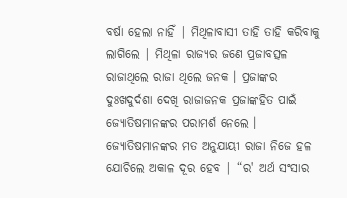ବର୍ଷା ହେଲା ନାହିଁ | ମିଥିଳାବାସୀ ତାହି ତାହି କରିବାକୁ ଲାଗିଲେ | ମିଥିଳା ରାଜ୍ୟର ଜଣେ ପ୍ରଜାବତ୍ସଳ ରାଜାଥିଲେ ରାଜା ଥିଲେ ଜନକ । ପ୍ରଜାଙ୍କର ଦୁଃଖଦୁର୍ଦଶା ଦେଖି ରାଜାଜନକ ପ୍ରଜାଙ୍କହିତ ପାଇଁ ଜ୍ୟୋତିଷମାନଙ୍କର ପରାମର୍ଶ ନେଲେ । ଜ୍ୟୋତିଷମାନଙ୍କର ମତ ଅନୁଯାୟୀ ରାଜା ନିଜେ ହଳ ଯୋଚିଲେ ଅକାଳ ଦୂର ହେବ | “ର' ଅର୍ଥ ସଂସାର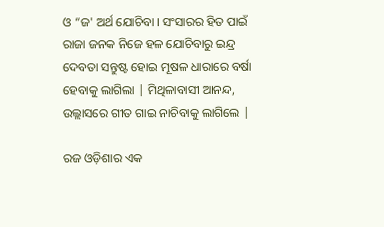ଓ “ଜ' ଅର୍ଥ ଯୋଚିବା । ସଂସାରର ହିତ ପାଇଁ ରାଜା ଜନକ ନିଜେ ହଳ ଯୋଚିବାରୁ ଇନ୍ଦ୍ର ଦେବତା ସନ୍ତୁଷ୍ଟ ହୋଇ ମୂଷଳ ଧାରାରେ ବର୍ଷା ହେବାକୁ ଲାଗିଲା | ମିଥିଳାବାସୀ ଆନନ୍ଦ, ଉଲ୍ଲାସରେ ଗୀତ ଗାଇ ନାଚିବାକୁ ଲାଗିଲେ |

ରଜ ଓଡ଼ିଶାର ଏକ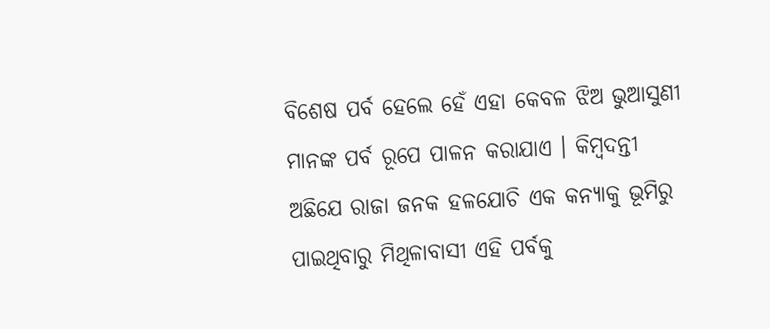ବିଶେଷ ପର୍ବ ହେଲେ ହେଁ ଏହା କେବଳ ଝିଅ ଭୁଆସୁଣୀ ମାନଙ୍କ ପର୍ବ ରୂପେ ପାଳନ କରାଯାଏ । କିମ୍ବଦନ୍ତୀ  ଅଛିଯେ ରାଜା ଜନକ ହଳଯୋଚି ଏକ କନ୍ୟାକୁ ଭୂମିରୁ ପାଇଥିବାରୁ ମିଥିଳାବାସୀ ଏହି ପର୍ବକୁ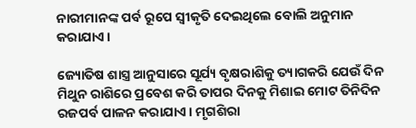ନାରୀମାନଙ୍କ ପର୍ବ ରୂପେ ସ୍ୱୀକୃତି ଦେଇଥିଲେ ବୋଲି ଅନୁମାନ କରାଯାଏ ।

ଜ୍ୟୋତିଷ ଶାସ୍ତ୍ର ଆନୁସାରେ ସୂର୍ଯ୍ୟ ବୃକ୍ଷରାଶିକୁ ତ୍ୟାଗକରି ଯେଉଁ ଦିନ ମିଥୁନ ରାଶିରେ ପ୍ରବେଶ କରି ତାପର ଦିନକୁ ମିଶାଇ ମୋଟ ତିନିଦିନ ରଜପର୍ବ ପାଳନ କରାଯାଏ । ମୃଗଶିରା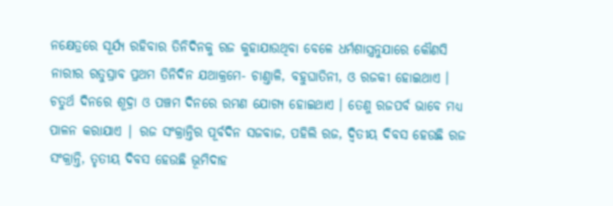ନକ୍ଷେତ୍ରରେ ସୂର୍ଯ୍ୟ ରହିବାର ତିନିଦିନକୁ ରଜ କୁହାଯାଉଥିବା ବେଳେ ଧର୍ମଶାସ୍ତ୍ରନୁଯାରେ କୌଣସି ନାରୀର ରତୁସ୍ରାବ ପ୍ରଥମ ତିନିଦିନ ଯଥାକ୍ରମେ- ଚାଣ୍ତାଳି, ବହୁଘାତିନୀ, ଓ ରଜକୀ ହୋଇଥାଏ । ଚତୁର୍ଥ ଦିନରେ ଶୂଦ୍ରା ଓ ପଞ୍ଚମ ଦିନରେ ରମଣ ଯୋଗ୍ୟ ହୋଇଥାଏ । ତେଣୁ ରଜପର୍ବ ଭାବେ ମଧ୍ୟ ପାଳନ କରାଯାଏ | ରଜ ସଂକ୍ରାନ୍ତିର ପୂର୍ବଦିନ ସଜବାଜ, ପହିଲି ରଜ, ଦ୍ଵିତୀୟ ଦିବସ ହେଉଛି ରଜ ସଂକ୍ରାନ୍ତି, ତୃତୀୟ ଦିବସ ହେଉଛି ଭୂମିଦାହ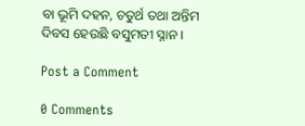ବା ଭୂମି ଦହନ, ଚତୁର୍ଥ ତଥା ଅନ୍ତିମ ଦିବସ ହେଉଛି ବସୁମତୀ ସ୍ନାନ ।

Post a Comment

0 Comments